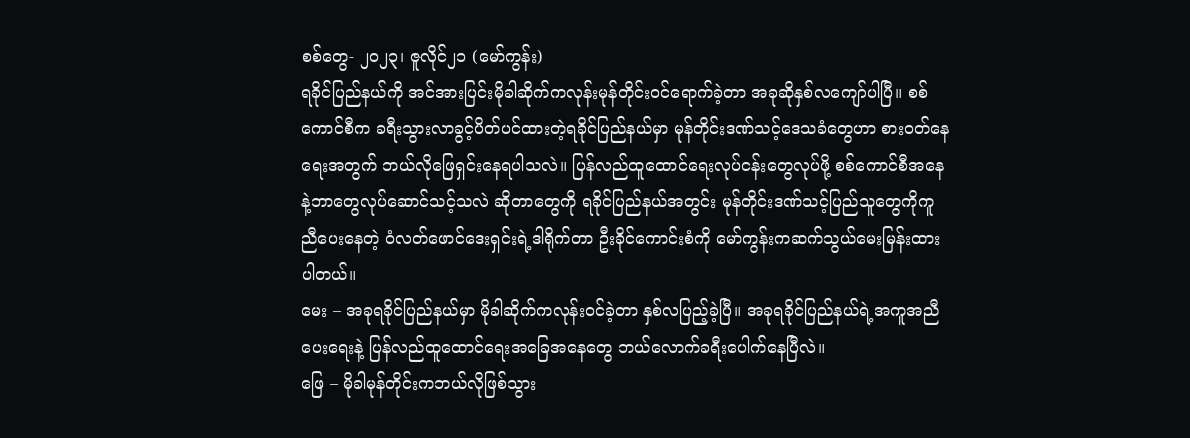စစ်တွေ- ၂၀၂၃၊ ဇူလိုင်၂၁ (မော်ကွန်း)
ရခိုင်ပြည်နယ်ကို အင်အားပြင်းမိုခါဆိုက်ကလုန်းမုန်တိုင်းဝင်ရောက်ခဲ့တာ အခုဆိုနှစ်လကျော်ပါပြီ။ စစ်ကောင်စီက ခရီးသွားလာခွင့်ပိတ်ပင်ထားတဲ့ရခိုင်ပြည်နယ်မှာ မုန်တိုင်းဒဏ်သင့်ဒေသခံတွေဟာ စားဝတ်နေရေးအတွက် ဘယ်လိုဖြေရှင်းနေရပါသလဲ။ ပြန်လည်ထူထောင်ရေးလုပ်ငန်းတွေလုပ်ဖို့ စစ်ကောင်စီအနေနဲ့ဘာတွေလုပ်ဆောင်သင့်သလဲ ဆိုတာတွေကို ရခိုင်ပြည်နယ်အတွင်း မုန်တိုင်းဒဏ်သင့်ပြည်သူတွေကိုကူညီပေးနေတဲ့ ဝံလတ်ဖောင်ဒေးရှင်းရဲ့ဒါရိုက်တာ ဦးခိုင်ကောင်းစံကို မော်ကွန်းကဆက်သွယ်မေးမြန်းထားပါတယ်။
မေး – အခုရခိုင်ပြည်နယ်မှာ မိုခါဆိုက်ကလုန်းဝင်ခဲ့တာ နှစ်လပြည့်ခဲ့ပြီ။ အခုရခိုင်ပြည်နယ်ရဲ့အကူအညီပေးရေးနဲ့ ပြန်လည်ထူထောင်ရေးအခြေအနေတွေ ဘယ်လောက်ခရီးပေါက်နေပြီလဲ။
ဖြေ – မိုခါမုန်တိုင်းကဘယ်လိုဖြစ်သွား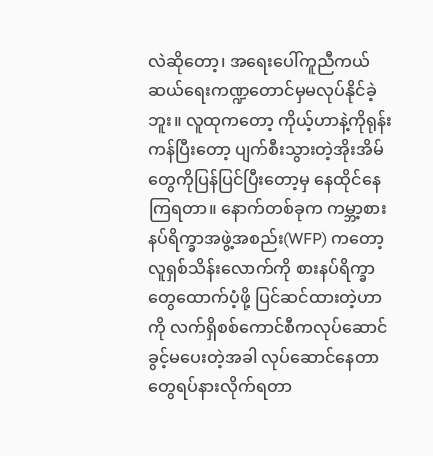လဲဆိုတော့၊ အရေးပေါ်ကူညီကယ်ဆယ်ရေးကဏ္ဍတောင်မှမလုပ်နိုင်ခဲ့ဘူး။ လူထုကတော့ ကိုယ့်ဟာနဲ့ကိုရုန်းကန်ပြီးတော့ ပျက်စီးသွားတဲ့အိုးအိမ်တွေကိုပြန်ပြင်ပြီးတော့မှ နေထိုင်နေကြရတာ။ နောက်တစ်ခုက ကမ္ဘာ့စားနပ်ရိက္ခာအဖွဲ့အစည်း(WFP) ကတော့ လူရှစ်သိန်းလောက်ကို စားနပ်ရိက္ခာတွေထောက်ပံ့ဖို့ ပြင်ဆင်ထားတဲ့ဟာကို လက်ရှိစစ်ကောင်စီကလုပ်ဆောင်ခွင့်မပေးတဲ့အခါ လုပ်ဆောင်နေတာတွေရပ်နားလိုက်ရတာ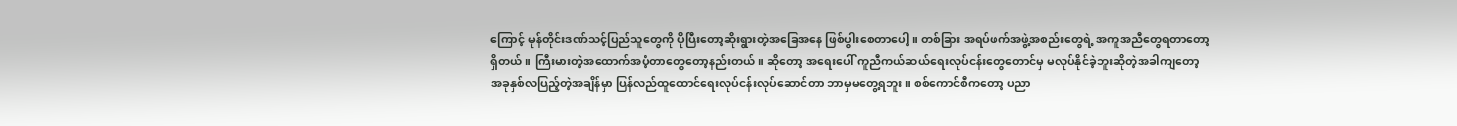ကြောင့် မုန်တိုင်းဒဏ်သင့်ပြည်သူတွေကို ပိုပြီးတော့ဆိုးရွားတဲ့အခြေအနေ ဖြစ်ပွါးစေတာပေါ့။ တစ်ခြား အရပ်ဖက်အဖွဲ့အစည်းတွေရဲ့ အကူအညီတွေရတာတော့ရှိတယ်။ ကြီးမားတဲ့အထောက်အပံ့တာတွေတော့နည်းတယ်။ ဆိုတော့ အရေးပေါ် ကူညီကယ်ဆယ်ရေးလုပ်ငန်းတွေတောင်မှ မလုပ်နိုင်ခဲ့ဘူးဆိုတဲ့အခါကျတော့ အခုနှစ်လပြည့်တဲ့အချိန်မှာ ပြန်လည်ထူထောင်ရေးလုပ်ငန်းလုပ်ဆောင်တာ ဘာမှမတွေ့ရဘူး။ စစ်ကောင်စီကတော့ ပညာ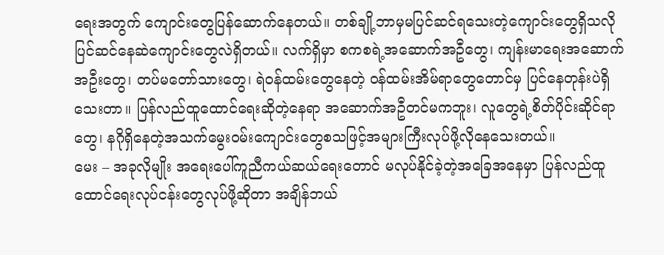ရေးအတွက် ကျောင်းတွေပြန်ဆောက်နေတယ်။ တစ်ချို့ဘာမှမပြင်ဆင်ရသေးတဲ့ကျောင်းတွေရှိသလို ပြင်ဆင်နေဆဲကျောင်းတွေလဲရှိတယ်။ လက်ရှိမှာ စကစရဲ့အဆောက်အဦတွေ၊ ကျန်းမာရေးအဆောက်အဦးတွေ၊ တပ်မတော်သားတွေ၊ ရဲဝန်ထမ်းတွေနေတဲ့ ဝန်ထမ်းအိမ်ရာတွေတောင်မှ ပြင်နေတုန်းပဲရှိသေးတာ။ ပြန်လည်ထူထောင်ရေးဆိုတဲ့နေရာ အဆောက်အဦတင်မကဘူး၊ လူတွေရဲ့စိတ်ပိုင်းဆိုင်ရာတွေ၊ နဂိုရှိနေတဲ့အသက်မွေးဝမ်းကျောင်းတွေစသဖြင့်အများကြီးလုပ်ဖို့လိုနေသေးတယ်။
မေး – အခုလိုမျိုး အရေးပေါ်ကူညီကယ်ဆယ်ရေးတောင် မလုပ်နိုင်ခဲ့တဲ့အခြေအနေမှာ ပြန်လည်ထူထောင်ရေးလုပ်ငန်းတွေလုပ်ဖို့ဆိုတာ အချိန်ဘယ်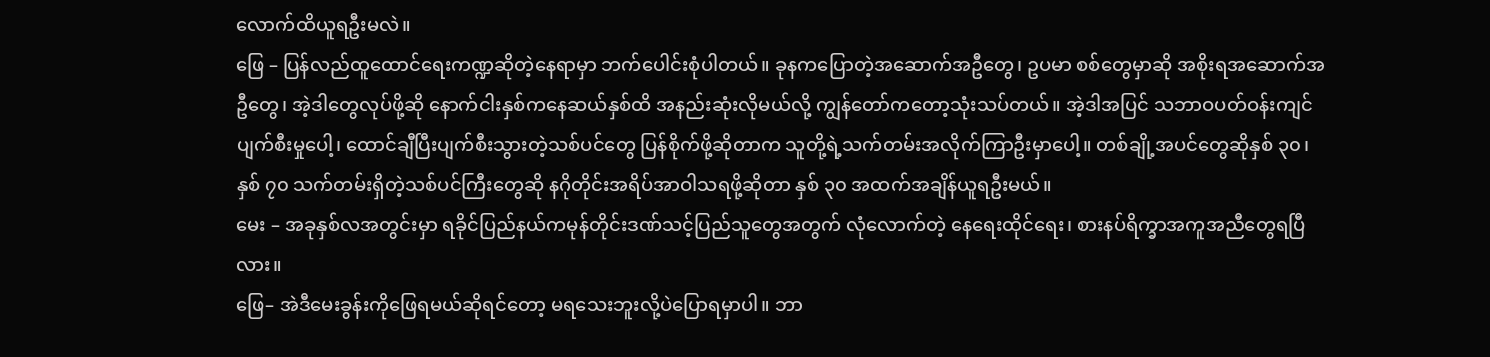လောက်ထိယူရဦးမလဲ။
ဖြေ – ပြန်လည်ထူထောင်ရေးကဏ္ဍဆိုတဲ့နေရာမှာ ဘက်ပေါင်းစုံပါတယ်။ ခုနကပြောတဲ့အဆောက်အဦတွေ၊ ဥပမာ စစ်တွေမှာဆို အစိုးရအဆောက်အဦတွေ၊ အဲ့ဒါတွေလုပ်ဖို့ဆို နောက်ငါးနှစ်ကနေဆယ်နှစ်ထိ အနည်းဆုံးလိုမယ်လို့ ကျွန်တော်ကတော့သုံးသပ်တယ်။ အဲ့ဒါအပြင် သဘာဝပတ်ဝန်းကျင်ပျက်စီးမှုပေါ့၊ ထောင်ချီပြီးပျက်စီးသွားတဲ့သစ်ပင်တွေ ပြန်စိုက်ဖို့ဆိုတာက သူတို့ရဲ့သက်တမ်းအလိုက်ကြာဦးမှာပေါ့။ တစ်ချို့အပင်တွေဆိုနှစ် ၃၀၊ နှစ် ၇၀ သက်တမ်းရှိတဲ့သစ်ပင်ကြီးတွေဆို နဂိုတိုင်းအရိပ်အာဝါသရဖို့ဆိုတာ နှစ် ၃၀ အထက်အချိန်ယူရဦးမယ်။
မေး – အခုနှစ်လအတွင်းမှာ ရခိုင်ပြည်နယ်ကမုန်တိုင်းဒဏ်သင့်ပြည်သူတွေအတွက် လုံလောက်တဲ့ နေရေးထိုင်ရေး၊ စားနပ်ရိက္ခာအကူအညီတွေရပြီလား။
ဖြေ– အဲဒီမေးခွန်းကိုဖြေရမယ်ဆိုရင်တော့ မရသေးဘူးလို့ပဲပြောရမှာပါ။ ဘာ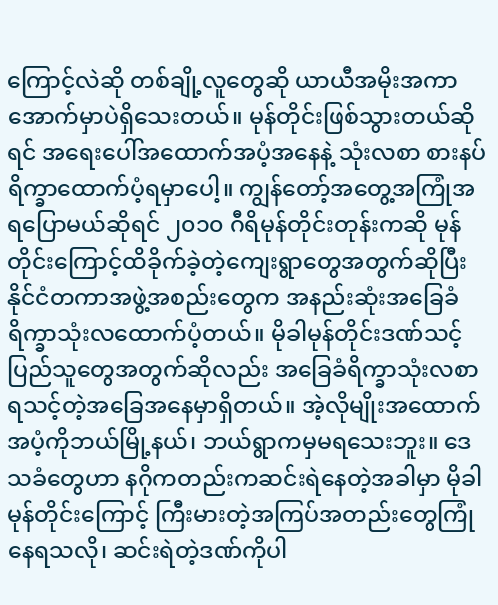ကြောင့်လဲဆို တစ်ချို့လူတွေဆို ယာယီအမိုးအကာအောက်မှာပဲရှိသေးတယ်။ မုန်တိုင်းဖြစ်သွားတယ်ဆိုရင် အရေးပေါ်အထောက်အပံ့အနေနဲ့ သုံးလစာ စားနပ်ရိက္ခာထောက်ပံ့ရမှာပေါ့။ ကျွန်တော့်အတွေ့အကြုံအရပြောမယ်ဆိုရင် ၂၀၁၀ ဂီရိမုန်တိုင်းတုန်းကဆို မုန်တိုင်းကြောင့်ထိခိုက်ခဲ့တဲ့ကျေးရွာတွေအတွက်ဆိုပြီး နိုင်ငံတကာအဖွဲ့အစည်းတွေက အနည်းဆုံးအခြေခံရိက္ခာသုံးလထောက်ပံ့တယ်။ မိုခါမုန်တိုင်းဒဏ်သင့်ပြည်သူတွေအတွက်ဆိုလည်း အခြေခံရိက္ခာသုံးလစာ ရသင့်တဲ့အခြေအနေမှာရှိတယ်။ အဲ့လိုမျိုးအထောက်အပံ့ကိုဘယ်မြို့နယ်၊ ဘယ်ရွာကမှမရသေးဘူး။ ဒေသခံတွေဟာ နဂိုကတည်းကဆင်းရဲနေတဲ့အခါမှာ မိုခါမုန်တိုင်းကြောင့် ကြီးမားတဲ့အကြပ်အတည်းတွေကြုံနေရသလို၊ ဆင်းရဲတဲ့ဒဏ်ကိုပါ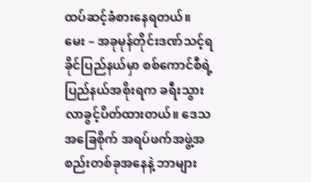ထပ်ဆင့်ခံစားနေရတယ်။
မေး – အခုမုန်တိုင်းဒဏ်သင့်ရခိုင်ပြည်နယ်မှာ စစ်ကောင်စီရဲ့ပြည်နယ်အစိုးရက ခရီးသွားလာခွင့်ပိတ်ထားတယ်။ ဒေသအခြေစိုက် အရပ်ဖက်အဖွဲ့အစည်းတစ်ခုအနေနဲ့ ဘာများ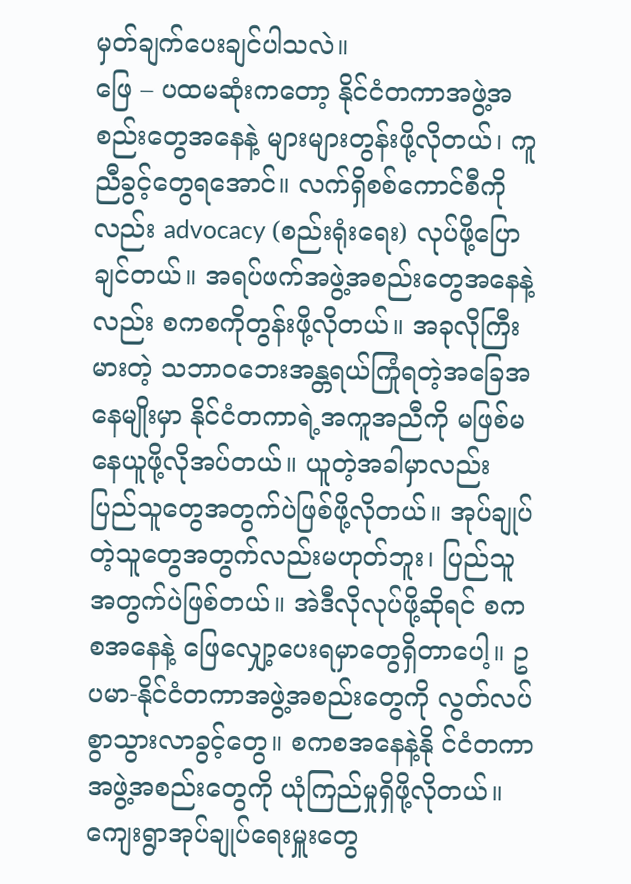မှတ်ချက်ပေးချင်ပါသလဲ။
ဖြေ – ပထမဆုံးကတော့ နိုင်ငံတကာအဖွဲ့အစည်းတွေအနေနဲ့ များများတွန်းဖို့လိုတယ်၊ ကူညီခွင့်တွေရအောင်။ လက်ရှိစစ်ကောင်စီကိုလည်း advocacy (စည်းရုံးရေး) လုပ်ဖို့ပြောချင်တယ်။ အရပ်ဖက်အဖွဲ့အစည်းတွေအနေနဲ့လည်း စကစကိုတွန်းဖို့လိုတယ်။ အခုလိုကြီးမားတဲ့ သဘာဝဘေးအန္တရယ်ကြုံရတဲ့အခြေအနေမျိုးမှာ နိုင်ငံတကာရဲ့အကူအညီကို မဖြစ်မနေယူဖို့လိုအပ်တယ်။ ယူတဲ့အခါမှာလည်း ပြည်သူတွေအတွက်ပဲဖြစ်ဖို့လိုတယ်။ အုပ်ချုပ်တဲ့သူတွေအတွက်လည်းမဟုတ်ဘူး၊ ပြည်သူအတွက်ပဲဖြစ်တယ်။ အဲဒီလိုလုပ်ဖို့ဆိုရင် စကစအနေနဲ့ ဖြေလျှော့ပေးရမှာတွေရှိတာပေါ့။ ဥပမာ-နိုင်ငံတကာအဖွဲ့အစည်းတွေကို လွတ်လပ်စွာသွားလာခွင့်တွေ။ စကစအနေနဲ့နို င်ငံတကာအဖွဲ့အစည်းတွေကို ယုံကြည်မှုရှိဖို့လိုတယ်။ ကျေးရွာအုပ်ချုပ်ရေးမှူးတွေ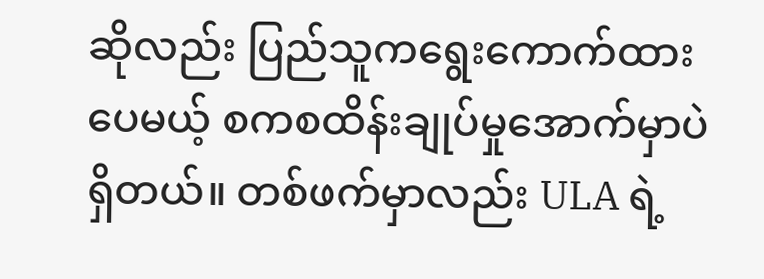ဆိုလည်း ပြည်သူကရွေးကောက်ထားပေမယ့် စကစထိန်းချုပ်မှုအောက်မှာပဲရှိတယ်။ တစ်ဖက်မှာလည်း ULA ရဲ့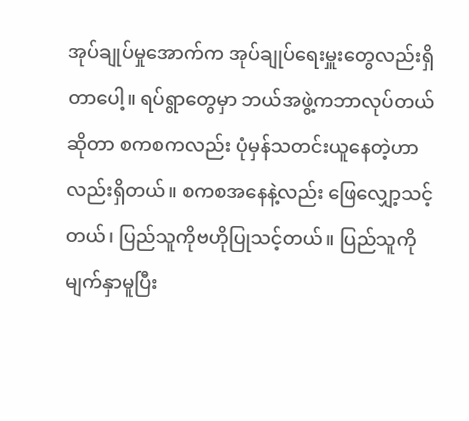အုပ်ချုပ်မှုအောက်က အုပ်ချုပ်ရေးမှူးတွေလည်းရှိတာပေါ့။ ရပ်ရွာတွေမှာ ဘယ်အဖွဲ့ကဘာလုပ်တယ်ဆိုတာ စကစကလည်း ပုံမှန်သတင်းယူနေတဲ့ဟာလည်းရှိတယ်။ စကစအနေနဲ့လည်း ဖြေလျှော့သင့်တယ်၊ ပြည်သူကိုဗဟိုပြုသင့်တယ်။ ပြည်သူကိုမျက်နှာမူပြီး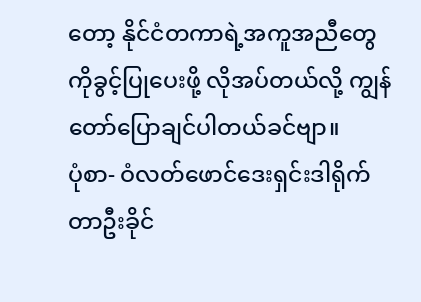တော့ နိုင်ငံတကာရဲ့အကူအညီတွေကိုခွင့်ပြုပေးဖို့ လိုအပ်တယ်လို့ ကျွန်တော်ပြောချင်ပါတယ်ခင်ဗျာ။
ပုံစာ- ဝံလတ်ဖောင်ဒေးရှင်းဒါရိုက်တာဦးခိုင်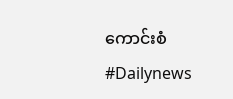ကောင်းစံ
#Dailynews